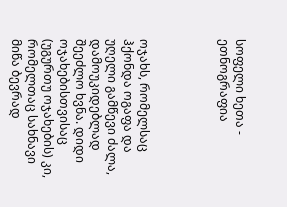სოფელი ხეთა - ეთნოგრაფია




ოჯახს, რომელსაც ჰქონდა ოგაფა და უღელი გამწევი ძალა, დამოუკიდებლად შეეძლო ხვნა. დიდი ოჯახებისთვისაც (უგურთუ ოჯახების) კი, რომელთაც სახნავი მიწა ბევრად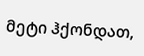მეტი ჰქონდათ,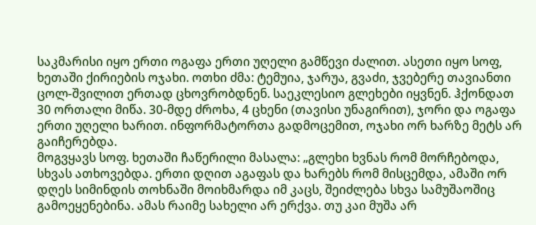საკმარისი იყო ერთი ოგაფა ერთი უღელი გამწევი ძალით. ასეთი იყო სოფ, ხეთაში ქირიების ოჯახი. ოთხი ძმა: ტემუია, ჯარუა, გვაძი, ჯვებერე თავიანთი ცოლ-შვილით ერთად ცხოვრობდნენ. საეკლესიო გლეხები იყვნენ. ჰქონდათ 30 ორთალი მიწა. 30-მდე ძროხა, 4 ცხენი (თავისი უნაგირით), ჯორი და ოგაფა ერთი უღელი ხარით. ინფორმატორთა გადმოცემით, ოჯახი ორ ხარზე მეტს არ გაიჩერებდა.
მოგვყავს სოფ. ხეთაში ჩაწერილი მასალა: „გლეხი ხვნას რომ მორჩებოდა, სხვას ათხოვებდა. ერთი დღით აგაფას და ხარებს რომ მისცემდა, ამაში ორ დღეს სიმინდის თოხნაში მოიხმარდა იმ კაცს, შეიძლება სხვა სამუშაოშიც გამოეყენებინა. ამას რაიმე სახელი არ ერქვა. თუ კაი მუშა არ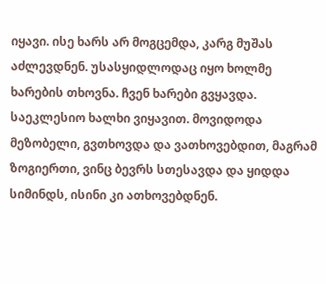იყავი. ისე ხარს არ მოგცემდა, კარგ მუშას აძლევდნენ. უსასყიდლოდაც იყო ხოლმე ხარების თხოვნა. ჩვენ ხარები გვყავდა. საეკლესიო ხალხი ვიყავით. მოვიდოდა მეზობელი, გვთხოვდა და ვათხოვებდით, მაგრამ ზოგიერთი, ვინც ბევრს სთესავდა და ყიდდა სიმინდს, ისინი კი ათხოვებდნენ.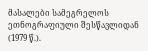მასალები სამეგრელოს ეთნოგრაფიული შესწავლიდან (1979 წ.).